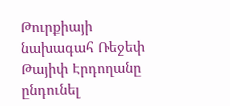Թուրքիայի նախագահ Ռեջեփ Թայիփ Էրդողանը ընդունել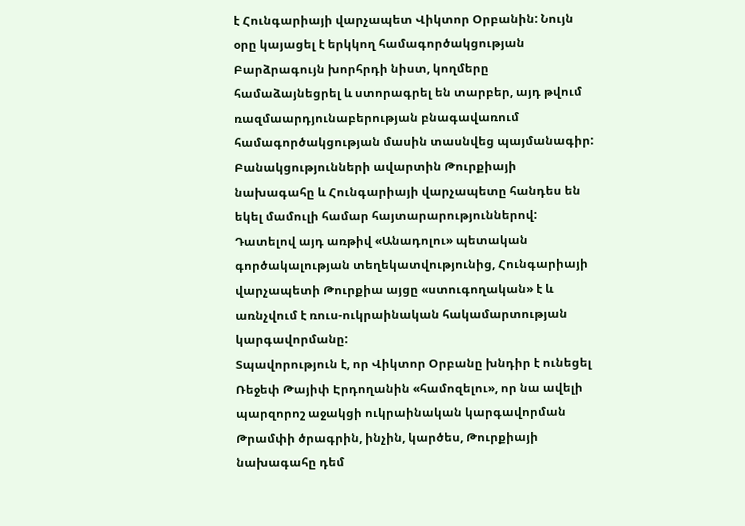է Հունգարիայի վարչապետ Վիկտոր Օրբանին: Նույն օրը կայացել է երկկող համագործակցության Բարձրագույն խորհրդի նիստ, կողմերը համաձայնեցրել և ստորագրել են տարբեր, այդ թվում ռազմաարդյունաբերության բնագավառում համագործակցության մասին տասնվեց պայմանագիր: Բանակցությունների ավարտին Թուրքիայի նախագահը և Հունգարիայի վարչապետը հանդես են եկել մամուլի համար հայտարարություններով:
Դատելով այդ առթիվ «Անադոլու» պետական գործակալության տեղեկատվությունից, Հունգարիայի վարչապետի Թուրքիա այցը «ստուգողական» է և առնչվում է ռուս-ուկրաինական հակամարտության կարգավորմանը:
Տպավորություն է, որ Վիկտոր Օրբանը խնդիր է ունեցել Ռեջեփ Թայիփ Էրդողանին «համոզելու», որ նա ավելի պարզորոշ աջակցի ուկրաինական կարգավորման Թրամփի ծրագրին, ինչին, կարծես, Թուրքիայի նախագահը դեմ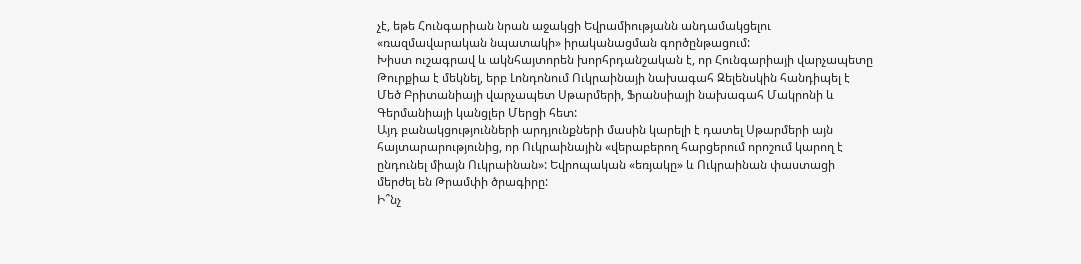չէ, եթե Հունգարիան նրան աջակցի Եվրամիությանն անդամակցելու «ռազմավարական նպատակի» իրականացման գործընթացում:
Խիստ ուշագրավ և ակնհայտորեն խորհրդանշական է, որ Հունգարիայի վարչապետը Թուրքիա է մեկնել, երբ Լոնդոնում Ուկրաինայի նախագահ Զելենսկին հանդիպել է Մեծ Բրիտանիայի վարչապետ Սթարմերի, Ֆրանսիայի նախագահ Մակրոնի և Գերմանիայի կանցլեր Մերցի հետ:
Այդ բանակցությունների արդյունքների մասին կարելի է դատել Սթարմերի այն հայտարարությունից, որ Ուկրաինային «վերաբերող հարցերում որոշում կարող է ընդունել միայն Ուկրաինան»: Եվրոպական «եռյակը» և Ուկրաինան փաստացի մերժել են Թրամփի ծրագիրը:
Ի՞նչ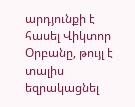արդյունքի է հասել Վիկտոր Օրբանը, թույլ է տալիս եզրակացնել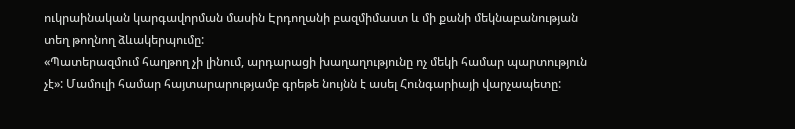ուկրաինական կարգավորման մասին Էրդողանի բազմիմաստ և մի քանի մեկնաբանության տեղ թողնող ձևակերպումը:
«Պատերազմում հաղթող չի լինում, արդարացի խաղաղությունը ոչ մեկի համար պարտություն չէ»: Մամուլի համար հայտարարությամբ գրեթե նույնն է ասել Հունգարիայի վարչապետը: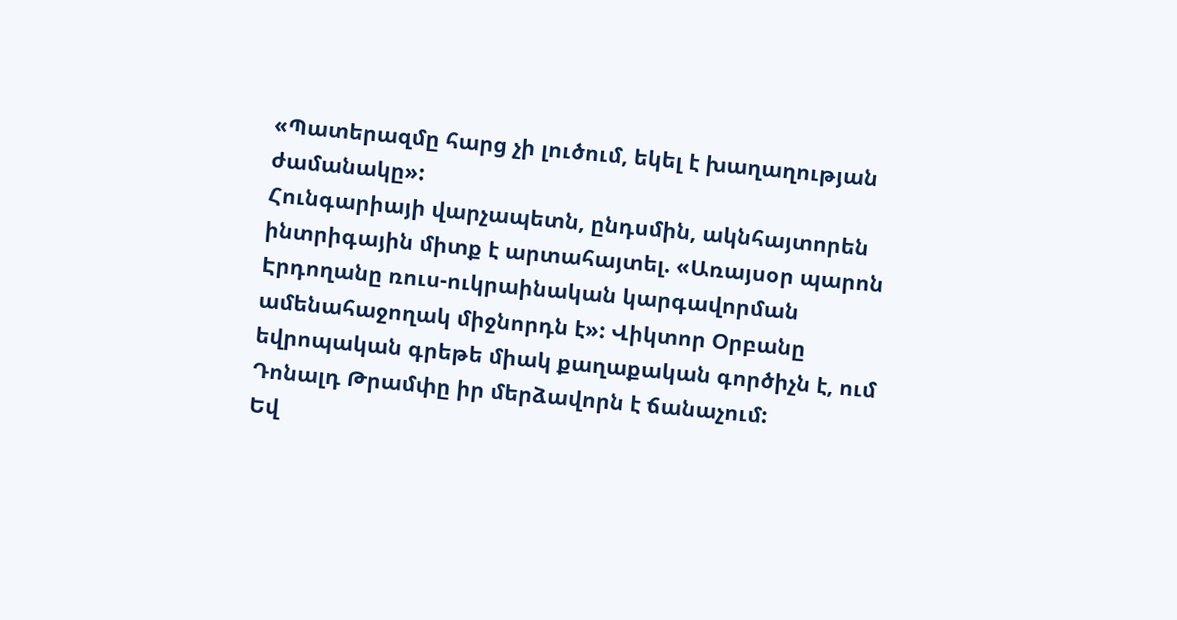«Պատերազմը հարց չի լուծում, եկել է խաղաղության ժամանակը»:
Հունգարիայի վարչապետն, ընդսմին, ակնհայտորեն ինտրիգային միտք է արտահայտել. «Առայսօր պարոն Էրդողանը ռուս-ուկրաինական կարգավորման ամենահաջողակ միջնորդն է»: Վիկտոր Օրբանը եվրոպական գրեթե միակ քաղաքական գործիչն է, ում Դոնալդ Թրամփը իր մերձավորն է ճանաչում:
Եվ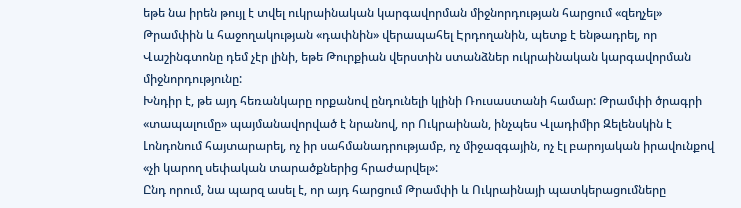եթե նա իրեն թույլ է տվել ուկրաինական կարգավորման միջնորդության հարցում «զեղչել» Թրամփին և հաջողակության «դափնին» վերապահել Էրդողանին, պետք է ենթադրել, որ Վաշինգտոնը դեմ չէր լինի, եթե Թուրքիան վերստին ստանձներ ուկրաինական կարգավորման միջնորդությունը:
Խնդիր է, թե այդ հեռանկարը որքանով ընդունելի կլինի Ռուսաստանի համար: Թրամփի ծրագրի «տապալումը» պայմանավորված է նրանով, որ Ուկրաինան, ինչպես Վլադիմիր Զելենսկին է Լոնդոնում հայտարարել, ոչ իր սահմանադրությամբ, ոչ միջազգային, ոչ էլ բարոյական իրավունքով «չի կարող սեփական տարածքներից հրաժարվել»:
Ընդ որում, նա պարզ ասել է, որ այդ հարցում Թրամփի և Ուկրաինայի պատկերացումները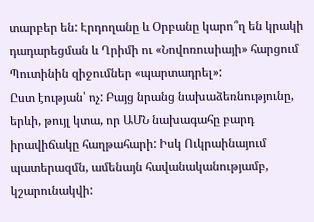տարբեր են: Էրդողանը և Օրբանը կարո՞ղ են կրակի դադարեցման և Ղրիմի ու «Նովոռուսիայի» հարցում Պուտինին զիջումներ «պարտադրել»:
Ըստ էության՝ ոչ: Բայց նրանց նախաձեռնությունը, երևի, թույլ կտա, որ ԱՄՆ նախագահը բարդ իրավիճակը հաղթահարի: Իսկ Ուկրաինայում պատերազմն, ամենայն հավանականությամբ, կշարունակվի: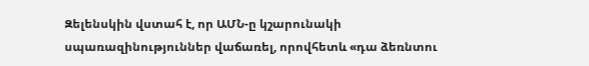Զելենսկին վստահ է, որ ԱՄՆ-ը կշարունակի սպառազինություններ վաճառել, որովհետև «դա ձեռնտու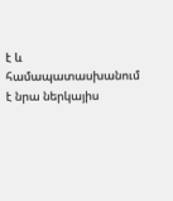է և համապատասխանում է նրա ներկայիս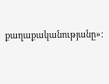քաղաքականությանը»: